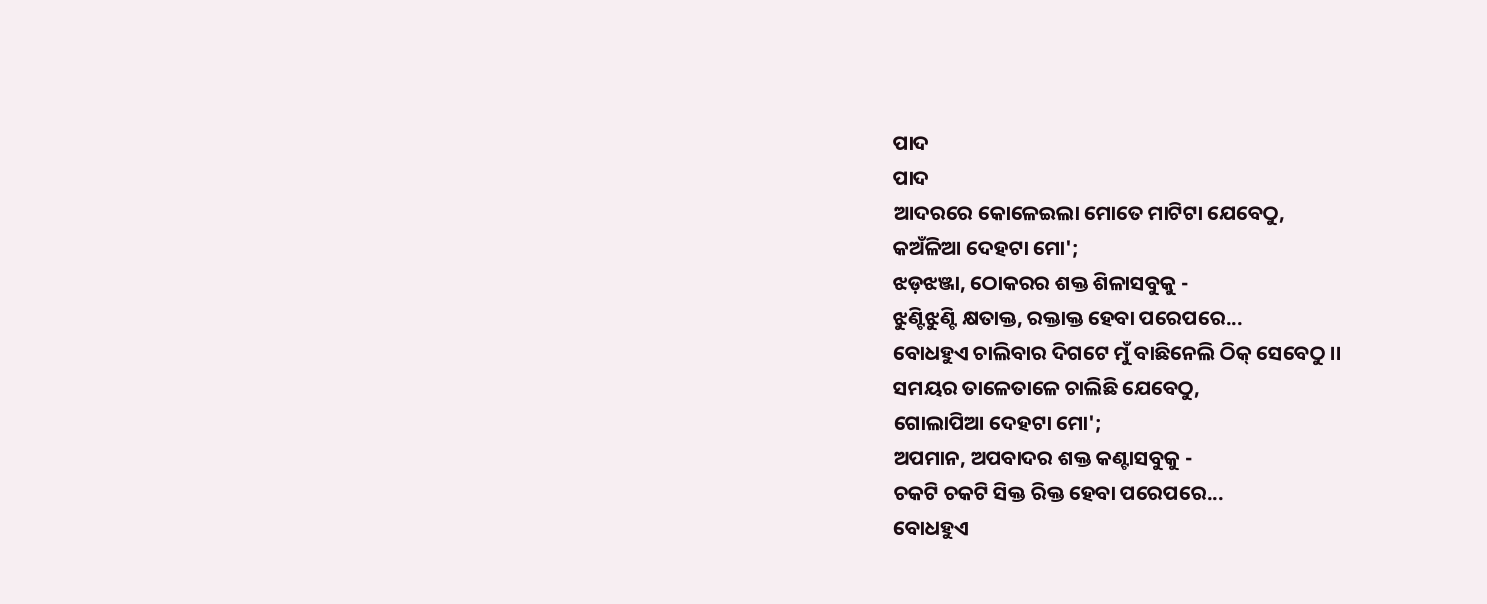ପାଦ
ପାଦ
ଆଦରରେ କୋଳେଇଲା ମୋତେ ମାଟିଟା ଯେବେଠୁ,
କଅଁଳିଆ ଦେହଟା ମୋ';
ଝଡ଼ଝଞ୍ଜା, ଠୋକରର ଶକ୍ତ ଶିଳାସବୁକୁ -
ଝୁଣ୍ଟିଝୁଣ୍ଟି କ୍ଷତାକ୍ତ, ରକ୍ତାକ୍ତ ହେବା ପରେପରେ...
ବୋଧହୁଏ ଚାଲିବାର ଦିଗଟେ ମୁଁ ବାଛିନେଲି ଠିକ୍ ସେବେଠୁ ।।
ସମୟର ତାଳେତାଳେ ଚାଲିଛି ଯେବେଠୁ,
ଗୋଲାପିଆ ଦେହଟା ମୋ';
ଅପମାନ, ଅପବାଦର ଶକ୍ତ କଣ୍ଟାସବୁକୁ -
ଚକଟି ଚକଟି ସିକ୍ତ ରିକ୍ତ ହେବା ପରେପରେ...
ବୋଧହୁଏ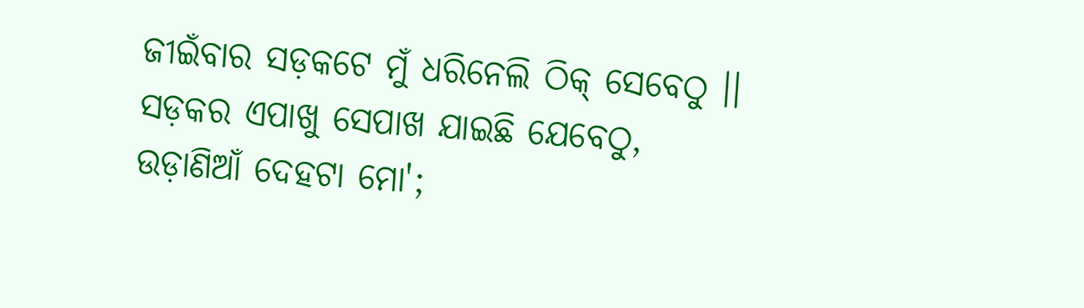ଜୀଇଁବାର ସଡ଼କଟେ ମୁଁ ଧରିନେଲି ଠିକ୍ ସେବେଠୁ ।।
ସଡ଼କର ଏପାଖୁ ସେପାଖ ଯାଇଛି ଯେବେଠୁ,
ଉଡ଼ାଣିଆଁ ଦେହଟା ମୋ';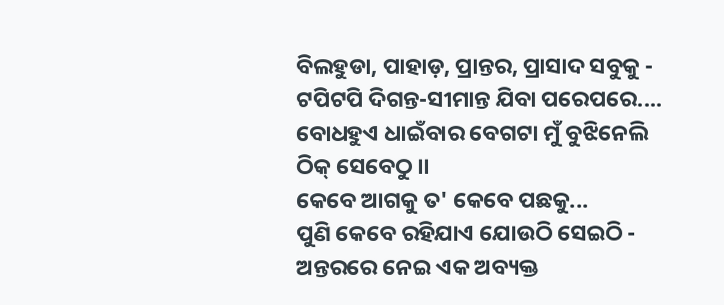ବିଲହୁଡା, ପାହାଡ଼, ପ୍ରାନ୍ତର, ପ୍ରାସାଦ ସବୁକୁ -
ଟପିଟପି ଦିଗନ୍ତ-ସୀମାନ୍ତ ଯିବା ପରେପରେ....
ବୋଧହୁଏ ଧାଇଁବାର ବେଗଟା ମୁଁ ବୁଝିନେଲି ଠିକ୍ ସେବେଠୁ ।।
କେବେ ଆଗକୁ ତ' କେବେ ପଛକୁ...
ପୁଣି କେବେ ରହିଯାଏ ଯୋଉଠି ସେଇଠି -
ଅନ୍ତରରେ ନେଇ ଏକ ଅବ୍ୟକ୍ତ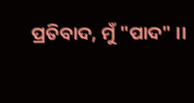ପ୍ରତିବାଦ, ମୁଁ "ପାଦ" ।।